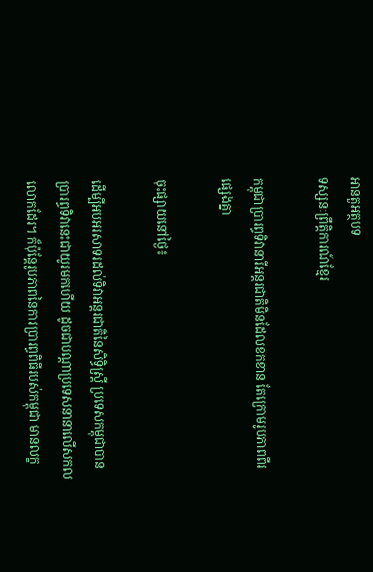អានតួអត្ថបទ
ទស្សនៈព្រឹត្តិការណ៍ខ្មែរ

កម្ពុជាប្រារព្ធទិវានារីអន្តរជាតិមិនដែលខកខាន តែក្រោមរូបភាពពីរផ្សេងគ្នា

ចុះផ្សាយនៅថ្ងៃ៖

ដើម្បីអបអរសាទរដល់ទិវាអន្តរជាតិនៃសិទ្ធិស្ត្រី ប្រទេសកម្ពុជាបានប្រារព្ធទិវានេះជាយូរមកហើយ ដូចជាបណ្តាប្រទេសនានាលើសកលលោកដែរ។ ក៏ប៉ុន្តែរូបភាពនៃការប្រារព្ធពិធីរបស់កម្ពុជា មានលក្ខ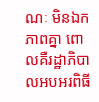ណៈ មិនឯកភាពគ្នា ពោលគឺរដ្ឋាភិបាលអបអរពិធី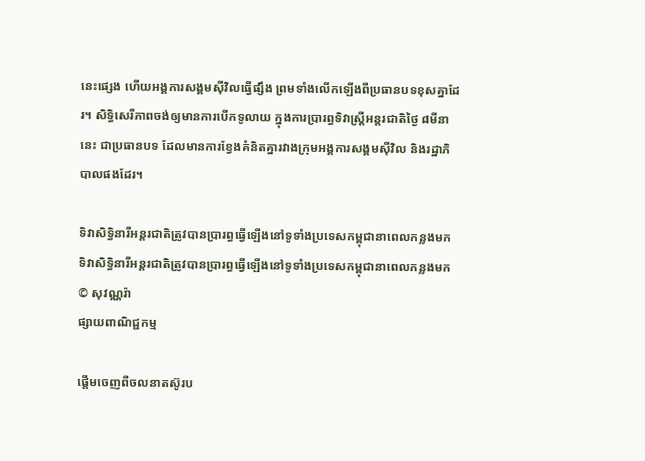នេះផ្សេង ហើយអង្គការសង្គមស៊ីវិលធ្វើផ្សឹង ព្រមទាំងលើកឡើងពីប្រធានបទខុសគ្នាដែរ។ សិទ្ធិសេរីភាពចង់ឲ្យមានការបើកទូលាយ ក្នុងការប្រារព្ធទិវាស្ត្រីអន្តរជាតិថ្ងៃ ៨មីនានេះ ជាប្រធានបទ ដែលមានការខ្វែងគំនិតគ្នារវាងក្រុមអង្គការសង្គមស៊ីវិល និងរដ្ឋាភិបាលផងដែរ។

ទិវាសិទ្ធិនារីអន្តរជាតិត្រូវបានប្រារព្ធធ្វើឡើងនៅទូទាំងប្រទេសកម្ពុជានាពេលកន្លងមក
ទិវាសិទ្ធិនារីអន្តរជាតិត្រូវបានប្រារព្ធធ្វើឡើងនៅទូទាំងប្រទេសកម្ពុជានាពេលកន្លងមក © សុវណ្ណរ៉ា
ផ្សាយពាណិជ្ជកម្ម

ផ្តើមចេញពីចលនាតស៊ូរប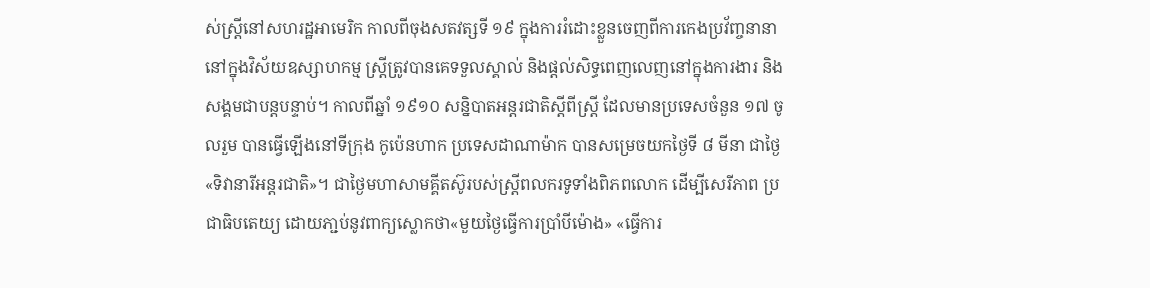ស់ស្ត្រីនៅសហរដ្ឋអាមេរិក កាលពីចុងសតវត្សទី ១៩ ក្នុងការរំដោះខ្លួនចេញពីការកេងប្រវ័ញ្ចនានានៅក្នុងវិស័យឧស្សាហកម្ម ស្រ្តីត្រូវបានគេទទួលស្គាល់ និងផ្តល់សិទ្ធពេញលេញនៅក្នុងការងារ និងសង្គមជាបន្តបន្ទាប់។ កាលពីឆ្នាំ ១៩១០ សន្និបាតអន្តរជាតិស្តីពីស្ត្រី ដែលមានប្រទេសចំនួន ១៧ ចូលរួម បានធ្វើឡើងនៅទីក្រុង កូប៉េនហាក ប្រទេសដាណាម៉ាក បានសម្រេចយកថ្ងៃទី ៨ មីនា ជាថ្ងៃ«ទិវានារីអន្តរជាតិ»។ ជាថ្ងៃមហាសាមគ្គីតស៊ូរបស់ស្ត្រីពលករទូទាំងពិភពលោក ដើម្បីសេរីភាព ប្រជាធិបតេយ្យ ដោយភា្ជប់នូវពាក្យស្លោកថា«មួយថ្ងៃធ្វើការប្រាំបីម៉ោង» «ធ្វើការ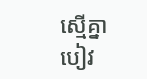ស្មើគ្នា បៀវ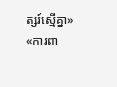ត្សរ៍ស្មើគ្នា» «ការពា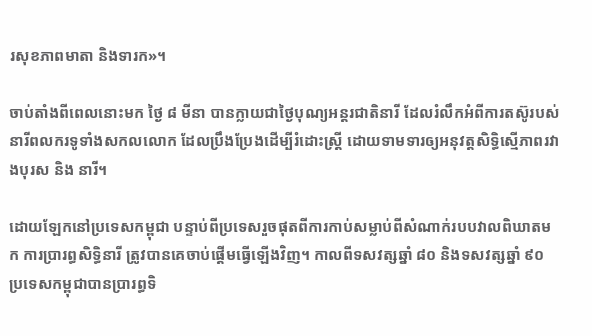រសុខភាពមាតា និងទារក»។

ចាប់តាំងពីពេលនោះមក ថ្ងៃ ៨ មីនា បានក្លាយជាថ្ងៃបុណ្យអន្តរជាតិនារី ដែលរំលឹកអំពីការតស៊ូរបស់នារីពលករទូទាំងសកលលោក ដែលប្រឹងប្រែងដើម្បីរំដោះស្ត្រី ដោយទាមទារឲ្យអនុវត្តសិទ្ធិស្មើភាពរវាងបុរស និង នារី។

ដោយឡែកនៅប្រទេសកម្ពុជា បន្ទាប់ពីប្រទេសរួចផុតពីការកាប់សម្លាប់ពីសំណាក់របបវាលពិឃាតមក ការប្រារព្ធសិទ្ធិនារី ត្រូវបានគេចាប់ផ្តើមធ្វើឡើងវិញ។ កាលពីទសវត្សឆ្នាំ ៨០ និងទសវត្សឆ្នាំ ៩០ ប្រទេសកម្ពុជាបានប្រារព្ធទិ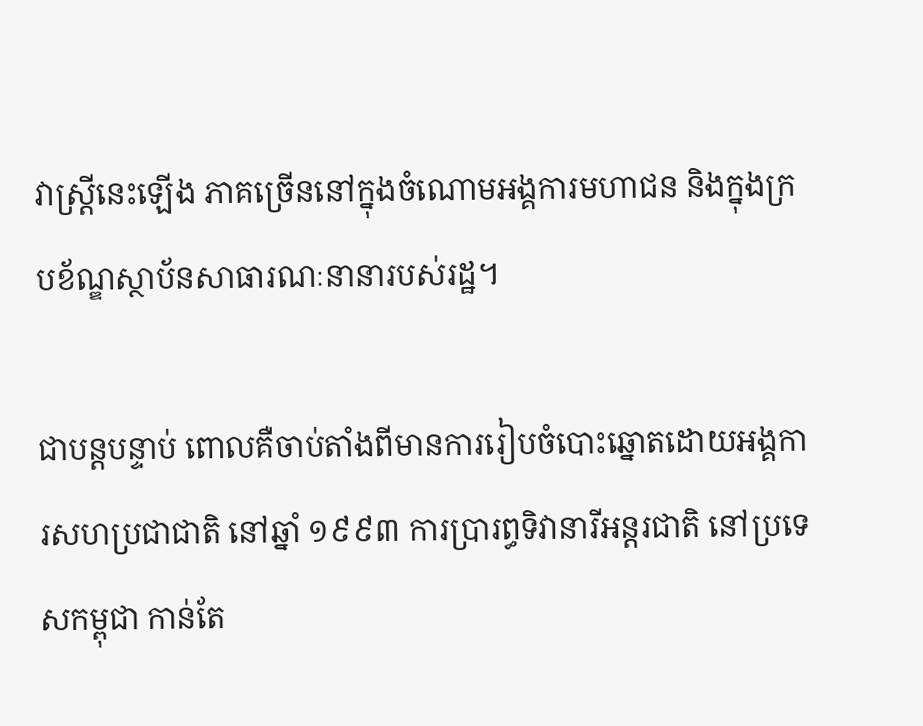វាស្ត្រីនេះឡើង ភាគច្រើននៅក្នុងចំណោមអង្គការមហាជន និងក្នុងក្របខ័ណ្ឌស្ថាប័នសាធារណៈនានារបស់រដ្ឋ។

ជាបន្តបន្ទាប់ ពោលគឺចាប់តាំងពីមានការរៀបចំបោះឆ្នោតដោយអង្គការសហប្រជាជាតិ នៅឆ្នាំ ១៩៩៣ ការប្រារព្ធទិវានារីអន្តរជាតិ នៅប្រទេសកម្ពុជា កាន់តែ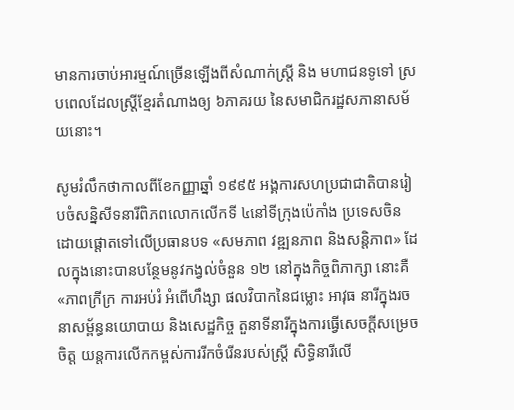មានការចាប់អារម្មណ៍ច្រើនឡើងពីសំណាក់ស្ត្រី និង មហាជនទូទៅ ស្របពេលដែលស្ត្រីខ្មែរតំណាងឲ្យ ៦ភាគរយ នៃសមាជិករដ្ឋសភានាសម័យនោះ។

សូមរំលឹកថាកាលពីខែកញ្ញាឆ្នាំ ១៩៩៥ អង្គការសហប្រជាជាតិបានរៀបចំសន្និសីទនារីពិភពលោកលើកទី ៤នៅទីក្រុងប៉េកាំង ប្រទេសចិន ដោយផ្តោតទៅលើប្រធានបទ «សមភាព វឌ្ឍនភាព និងសន្តិភាព» ដែលក្នុងនោះបានបន្ថែមនូវកង្វល់ចំនួន ១២ នៅក្នុងកិច្ចពិភាក្សា នោះគឺ «ភាពក្រីក្រ ការអប់រំ អំពើហឹង្សា ផលវិបាកនៃជម្លោះ អាវុធ នារីក្នុងរចនាសម្ព័ន្ធនយោបាយ និងសេដ្ឋកិច្ច តួនាទីនារីក្នុងការធ្វើសេចក្តីសម្រេចចិត្ត យន្តការលើកកម្ពស់ការរីកចំរើនរបស់ស្ត្រី សិទ្ធិនារីលើ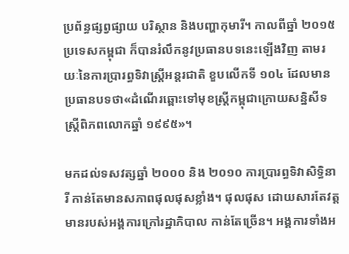ប្រព័ន្ធផ្សព្វផ្សាយ បរិស្ថាន និងបញ្ហាកុមារី។ កាលពីឆ្នាំ ២០១៥ ប្រទេសកម្ពុជា ក៏បានរំលឹកនូវប្រធានបទនេះឡើងវិញ តាមរយៈនៃការប្រារព្ធទិវាស្ត្រីអន្តរជាតិ ខួបលើកទី ១០៤ ដែលមានប្រធានបទថា«ដំណើរឆ្ពោះទៅមុខស្ត្រីកម្ពុជាក្រោយសន្និសីទ ស្ត្រីពិភពលោកឆ្នាំ ១៩៩៥»។

មកដល់ទសវត្សឆ្នាំ ២០០០ និង ២០១០ ការប្រារព្ធទិវាសិទ្ធិនារី កាន់តែមានសភាពផុលផុសខ្លាំង។ ផុលផុស ដោយសារតែវត្តមានរបស់អង្គការក្រៅរដ្ឋាភិបាល កាន់តែច្រើន។ អង្គការទាំងអ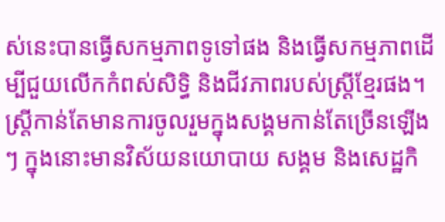ស់នេះបានធ្វើសកម្មភាពទូទៅផង និងធ្វើសកម្មភាពដើម្បីជួយលើកកំពស់សិទ្ធិ និងជីវភាពរបស់ស្ត្រីខ្មែរផង។ ស្ត្រីកាន់តែមានការចូលរួមក្នុងសង្គមកាន់តែច្រើនឡើងៗ ក្នុងនោះមានវិស័យនយោបាយ សង្គម និងសេដ្ឋកិ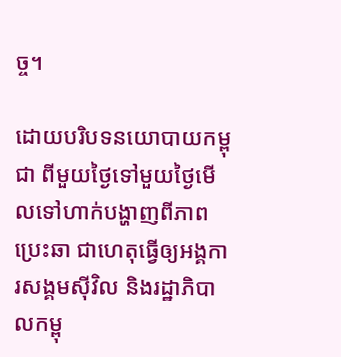ច្ច។

ដោយបរិបទនយោបាយកម្ពុជា ពីមួយថ្ងៃទៅមួយថ្ងៃមើលទៅហាក់បង្ហាញពីភាពប្រេះឆា ជាហេតុធ្វើឲ្យអង្គការសង្គមស៊ីវិល និងរដ្ឋាភិបាលកម្ពុ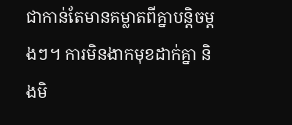ជាកាន់តែមានគម្លាតពីគ្នាបន្តិចម្តងៗ។ ការមិនងាកមុខដាក់គ្នា និងមិ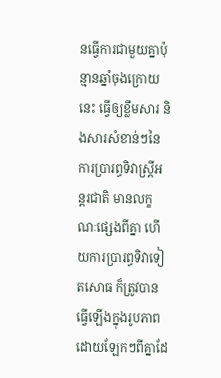នធ្វើការជាមួយគ្នាប៉ុន្មានឆ្នាំចុងក្រោយនេះ ធ្វើឲ្យខ្លឹមសារ និងសារសំខាន់ៗនៃការប្រារព្ធទិវាស្ត្រីអន្តរជាតិ មានលក្ខណៈផ្សេងពីគ្នា ហើយការប្រារព្ធទិវាទៀតសោធ ក៏ត្រូវបានធ្វើឡើងក្នុងរូបភាពដោយឡែកៗពីគ្នាដែ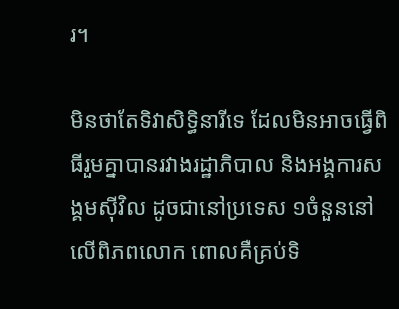រ។

មិនថាតែទិវាសិទ្ធិនារីទេ ដែលមិនអាចធ្វើពិធីរួមគ្នាបានរវាងរដ្ឋាភិបាល និងអង្គការសង្គមស៊ីវិល ដូចជានៅប្រទេស ១ចំនួននៅលើពិភពលោក ពោលគឺគ្រប់ទិ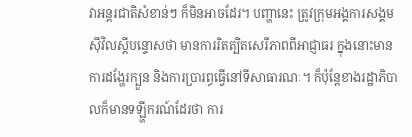វាអន្តរជាតិសំខាន់ៗ ក៏មិនអាចដែរ។ បញ្ហានេះ ត្រូវក្រុមអង្គការសង្គមស៊ីវិលស្តីបន្ទោសថា មានការរិតត្បិតសេរីភាពពីអាជ្ញាធរ ក្នុងនោះមានការដង្ហែរក្បួន និងការប្រារព្ធធ្វើនៅទីសាធារណៈ។ ក៏ប៉ុន្តែខាងរដ្ឋាភិបាលក៏មានទឡ្ហីករណ៍ដែរថា ការ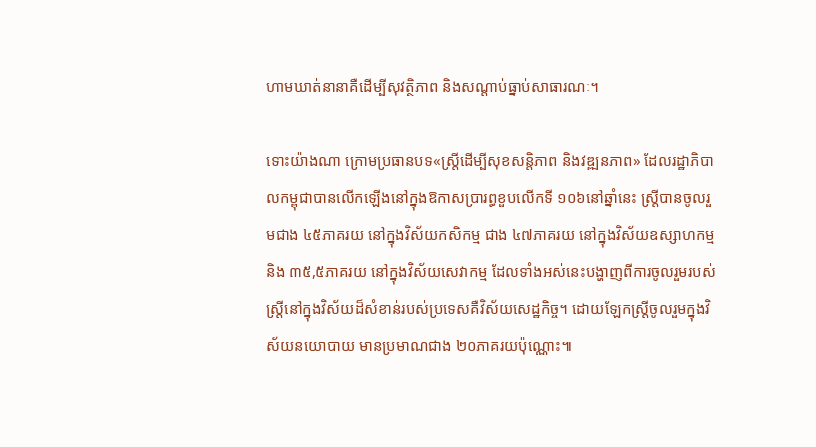ហាមឃាត់នានាគឺដើម្បីសុវត្ថិភាព និងសណ្តាប់ធ្នាប់សាធារណៈ។

ទោះយ៉ាងណា ក្រោមប្រធានបទ«ស្ត្រីដើម្បីសុខសន្តិភាព និងវឌ្ឍនភាព» ដែលរដ្ឋាភិបាលកម្ពុជាបានលើកឡើងនៅក្នុងឱកាសប្រារព្ធខួបលើកទី ១០៦នៅឆ្នាំនេះ ស្ត្រីបានចូលរួមជាង ៤៥ភាគរយ នៅក្នុងវិស័យកសិកម្ម ជាង ៤៧ភាគរយ នៅក្នុងវិស័យឧស្សាហកម្ម និង ៣៥,៥ភាគរយ នៅក្នុងវិស័យសេវាកម្ម ដែលទាំងអស់នេះបង្ហាញពីការចូលរួមរបស់ស្ត្រីនៅក្នុងវិស័យដ៏សំខាន់របស់ប្រទេសគឺវិស័យសេដ្ឋកិច្ច។ ដោយឡែកស្ត្រីចូលរួមក្នុងវិស័យនយោបាយ មានប្រមាណជាង ២០ភាគរយប៉ុណ្ណោះ៕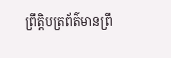ព្រឹត្តិបត្រព័ត៌មានព្រឹ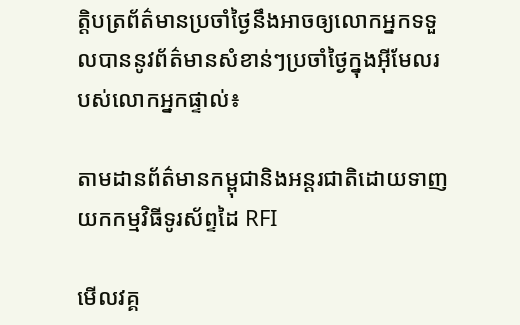ត្តិបត្រព័ត៌មានប្រចាំថ្ងៃនឹងអាចឲ្យលោកអ្នកទទួលបាននូវព័ត៌មានសំខាន់ៗប្រចាំថ្ងៃក្នុងអ៊ីមែលរបស់លោកអ្នកផ្ទាល់៖

តាមដានព័ត៌មានកម្ពុជានិងអន្តរជាតិដោយទាញយកកម្មវិធីទូរស័ព្ទដៃ RFI

មើលវគ្គ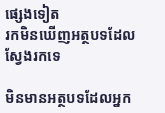ផ្សេងទៀត
រកមិនឃើញអត្ថបទដែលស្វែងរកទេ

មិនមានអត្ថបទដែលអ្នក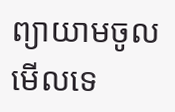ព្យាយាមចូលមើលទេ